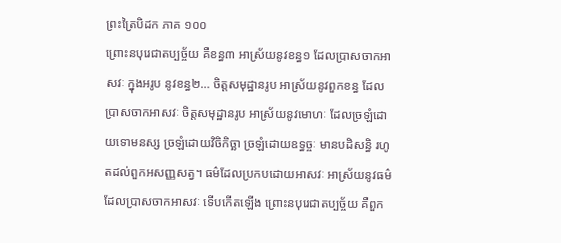ព្រះត្រៃបិដក ភាគ ១០០
ព្រោះនបុរេជាតប្បច្ច័យ គឺខន្ធ៣ អាស្រ័យនូវខន្ធ១ ដែលប្រាសចាកអាសវៈ ក្នុងអរូប នូវខន្ធ២… ចិត្តសមុដ្ឋានរូប អាស្រ័យនូវពួកខន្ធ ដែលប្រាសចាកអាសវៈ ចិត្តសមុដ្ឋានរូប អាស្រ័យនូវមោហៈ ដែលច្រឡំដោយទោមនស្ស ច្រឡំដោយវិចិកិច្ឆា ច្រឡំដោយឧទ្ធច្ចៈ មានបដិសន្ធិ រហូតដល់ពួកអសញ្ញសត្វ។ ធម៌ដែលប្រកបដោយអាសវៈ អាស្រ័យនូវធម៌ ដែលប្រាសចាកអាសវៈ ទើបកើតឡើង ព្រោះនបុរេជាតប្បច្ច័យ គឺពួក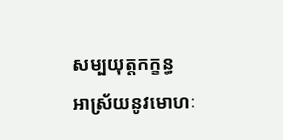សម្បយុត្តកក្ខន្ធ អាស្រ័យនូវមោហៈ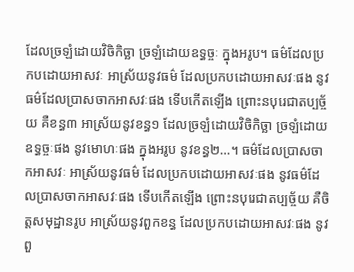ដែលច្រឡំដោយវិចិកិច្ឆា ច្រឡំដោយឧទ្ធច្ចៈ ក្នុងអរូប។ ធម៌ដែលប្រកបដោយអាសវៈ អាស្រ័យនូវធម៌ ដែលប្រកបដោយអាសវៈផង នូវធម៌ដែលប្រាសចាកអាសវៈផង ទើបកើតឡើង ព្រោះនបុរេជាតប្បច្ច័យ គឺខន្ធ៣ អាស្រ័យនូវខន្ធ១ ដែលច្រឡំដោយវិចិកិច្ឆា ច្រឡំដោយឧទ្ធច្ចៈផង នូវមោហៈផង ក្នុងអរូប នូវខន្ធ២…។ ធម៌ដែលប្រាសចាកអាសវៈ អាស្រ័យនូវធម៌ ដែលប្រកបដោយអាសវៈផង នូវធម៌ដែលប្រាសចាកអាសវៈផង ទើបកើតឡើង ព្រោះនបុរេជាតប្បច្ច័យ គឺចិត្តសមុដ្ឋានរូប អាស្រ័យនូវពួកខន្ធ ដែលប្រកបដោយអាសវៈផង នូវពួ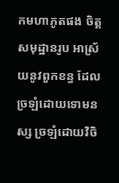កមហាភូតផង ចិត្តសមុដ្ឋានរូប អាស្រ័យនូវពួកខន្ធ ដែលច្រឡំដោយទោមនស្ស ច្រឡំដោយវិចិ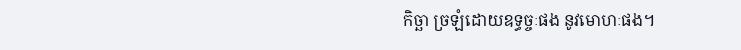កិច្ឆា ច្រឡំដោយឧទ្ធច្ចៈផង នូវមោហៈផង។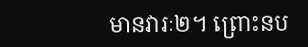មានវារៈ២។ ព្រោះនប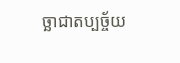ច្ឆាជាតប្បច្ច័យ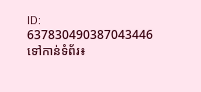ID: 637830490387043446
ទៅកាន់ទំព័រ៖